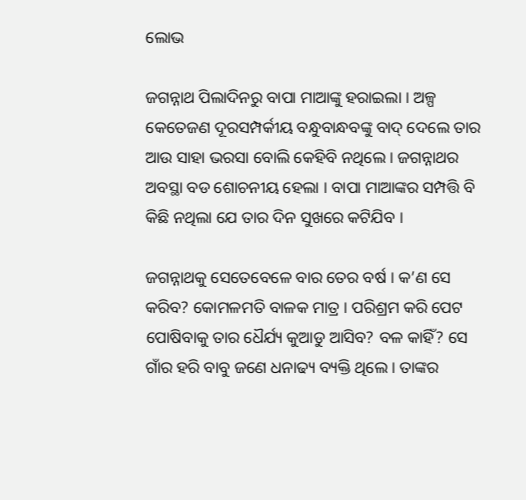ଲୋଭ

ଜଗନ୍ନାଥ ପିଲାଦିନରୁ ବାପା ମାଆଙ୍କୁ ହରାଇଲା । ଅଳ୍ପ କେତେଜଣ ଦୂରସମ୍ପର୍କୀୟ ବନ୍ଧୁବାନ୍ଧବଙ୍କୁ ବାଦ୍ ଦେଲେ ତାର ଆଉ ସାହା ଭରସା ବୋଲି କେହିବି ନଥିଲେ । ଜଗନ୍ନାଥର ଅବସ୍ଥା ବଡ ଶୋଚନୀୟ ହେଲା । ବାପା ମାଆଙ୍କର ସମ୍ପତ୍ତି ବି କିଛି ନଥିଲା ଯେ ତାର ଦିନ ସୁଖରେ କଟିଯିବ ।

ଜଗନ୍ନାଥକୁ ସେତେବେଳେ ବାର ତେର ବର୍ଷ । କ’ଣ ସେ କରିବ? କୋମଳମତି ବାଳକ ମାତ୍ର । ପରିଶ୍ରମ କରି ପେଟ ପୋଷିବାକୁ ତାର ଧୈର୍ଯ୍ୟ କୁଆଡୁ ଆସିବ? ବଳ କାହିଁ? ସେ ଗାଁର ହରି ବାବୁ ଜଣେ ଧନାଢ୍ୟ ବ୍ୟକ୍ତି ଥିଲେ । ତାଙ୍କର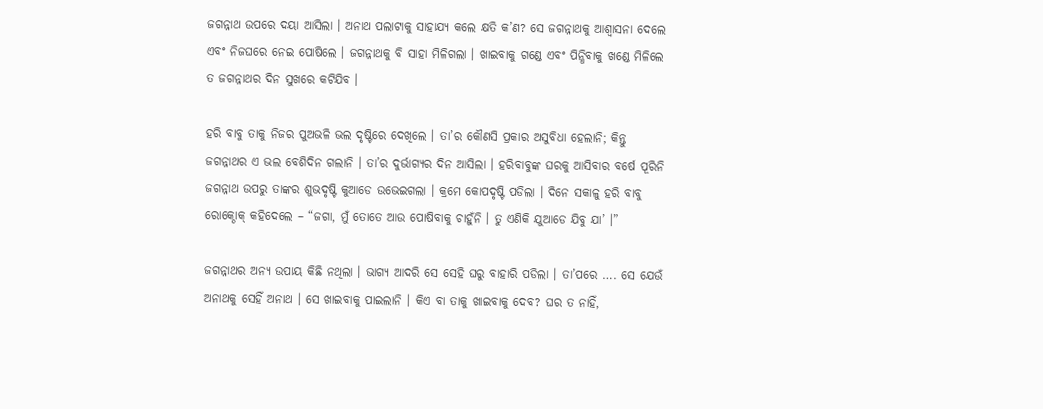ଜଗନ୍ନାଥ ଉପରେ ଦୟା ଆସିଲା । ଅନାଥ ପଲାଟାକୁ ସାହାଯ୍ୟ କଲେ କ୍ଷତି କ’ଣ? ସେ ଜଗନ୍ନାଥକୁ ଆଶ୍ୱାସନା ଦେଲେ ଏବଂ ନିଜଘରେ ନେଇ ପୋଷିଲେ । ଜଗନ୍ନାଥକୁ ବି ସାହା ମିଳିଗଲା । ଖାଇବାକୁ ଗଣ୍ଡେ ଏବଂ ପିନ୍ଧିବାକୁ ଖଣ୍ଡେ ମିଳିଲେ ତ ଜଗନ୍ନାଥର ଦିନ ସୁଖରେ କଟିଯିବ ।

ହରି ବାବୁ ତାକୁ ନିଜର ପୁଅଭଳି ଭଲ ଦୃଷ୍ଟିରେ ଦେଖିଲେ । ତା’ର କୌଣସି ପ୍ରକାର ଅସୁବିଧା ହେଲାନି; କିନ୍ତୁ ଜଗନ୍ନାଥର ଏ ଭଲ ବେଶିଦିନ ଗଲାନି । ତା’ର ଦୁର୍ଭାଗ୍ୟର ଦିନ ଆସିଲା । ହରିବାବୁଙ୍କ ଘରକୁ ଆସିବାର ବର୍ଷେ ପୂରିନି ଜଗନ୍ନାଥ ଉପରୁ ତାଙ୍କର ଶୁଭଦୃଷ୍ଟି କୁଆଡେ ଉଭେଇଗଲା । କ୍ରମେ କୋପଦୃଷ୍ଟି ପଡିଲା । ଦିନେ ସକାଳୁ ହରି ବାବୁ ରୋକ୍ଠୋକ୍ କହିଦେଲେ – “ଜଗା, ମୁଁ ତୋତେ ଆଉ ପୋଷିବାକୁ ଚାହୁଁନି । ତୁ ଏଣିକି ଯୁଆଡେ ଯିବୁ ଯା’ ।”

ଜଗନ୍ନାଥର ଅନ୍ୟ ଉପାୟ କିଛି ନଥିଲା । ଭାଗ୍ୟ ଆଦରି ସେ ସେହି ଘରୁ ବାହାରି ପଡିଲା । ତା’ପରେ …. ସେ ଯେଉଁ ଅନାଥକୁ ସେହିଁ ଅନାଥ । ସେ ଖାଇବାକୁ ପାଇଲାନି । କିଏ ବା ତାକୁ ଖାଇବାକୁ ଦେବ? ଘର ତ ନାହିଁ,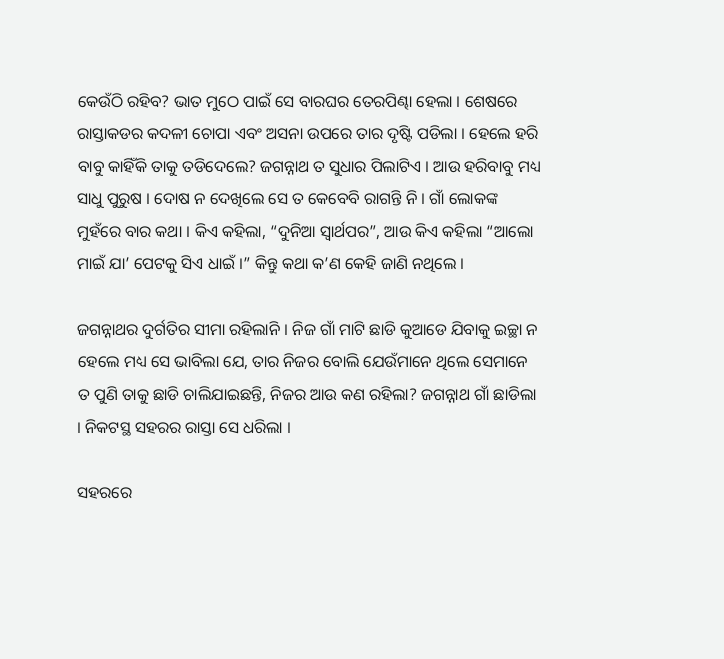କେଉଁଠି ରହିବ? ଭାତ ମୁଠେ ପାଇଁ ସେ ବାରଘର ତେରପିଣ୍ଢା ହେଲା । ଶେଷରେ ରାସ୍ତାକଡର କଦଳୀ ଚୋପା ଏବଂ ଅସନା ଉପରେ ତାର ଦୃଷ୍ଟି ପଡିଲା । ହେଲେ ହରି ବାବୁ କାହିଁକି ତାକୁ ତଡିଦେଲେ? ଜଗନ୍ନାଥ ତ ସୁଧାର ପିଲାଟିଏ । ଆଉ ହରିବାବୁ ମଧ୍ୟ ସାଧୁ ପୁରୁଷ । ଦୋଷ ନ ଦେଖିଲେ ସେ ତ କେବେବି ରାଗନ୍ତି ନି । ଗାଁ ଲୋକଙ୍କ ମୁହଁରେ ବାର କଥା । କିଏ କହିଲା, “ଦୁନିଆ ସ୍ୱାର୍ଥପର”, ଆଉ କିଏ କହିଲା “ଆଲୋ ମାଇଁ ଯା’ ପେଟକୁ ସିଏ ଧାଇଁ ।” କିନ୍ତୁ କଥା କ’ଣ କେହି ଜାଣି ନଥିଲେ ।

ଜଗନ୍ନାଥର ଦୁର୍ଗତିର ସୀମା ରହିଲାନି । ନିଜ ଗାଁ ମାଟି ଛାଡି କୁଆଡେ ଯିବାକୁ ଇଚ୍ଛା ନ ହେଲେ ମଧ୍ୟ ସେ ଭାବିଲା ଯେ, ତାର ନିଜର ବୋଲି ଯେଉଁମାନେ ଥିଲେ ସେମାନେ ତ ପୁଣି ତାକୁ ଛାଡି ଚାଲିଯାଇଛନ୍ତି, ନିଜର ଆଉ କଣ ରହିଲା? ଜଗନ୍ନାଥ ଗାଁ ଛାଡିଲା । ନିକଟସ୍ଥ ସହରର ରାସ୍ତା ସେ ଧରିଲା ।

ସହରରେ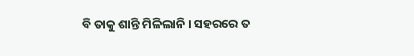ବି ତାକୁ ଶାନ୍ତି ମିଳିଲାନି । ସହରରେ ତ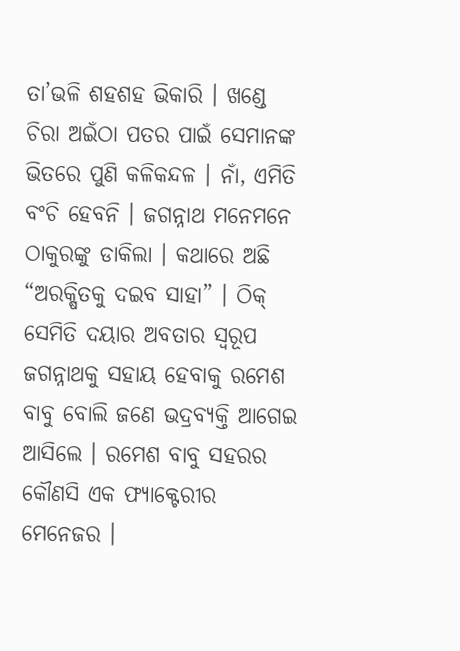ତା’ଭଳି ଶହଶହ ଭିକାରି । ଖଣ୍ଡେ ଚିରା ଅଇଁଠା ପତର ପାଇଁ ସେମାନଙ୍କ ଭିତରେ ପୁଣି କଳିକନ୍ଦଳ । ନାଁ, ଏମିତି ବଂଚି ହେବନି । ଜଗନ୍ନାଥ ମନେମନେ ଠାକୁରଙ୍କୁ ଡାକିଲା । କଥାରେ ଅଛି “ଅରକ୍ଷିତକୁ ଦଇବ ସାହା” । ଠିକ୍ ସେମିତି ଦୟାର ଅବତାର ସ୍ୱରୂପ ଜଗନ୍ନାଥକୁ ସହାୟ ହେବାକୁ ରମେଶ ବାବୁ ବୋଲି ଜଣେ ଭଦ୍ରବ୍ୟକ୍ତି ଆଗେଇ ଆସିଲେ । ରମେଶ ବାବୁ ସହରର କୌଣସି ଏକ ଫ୍ୟାକ୍ଟେରୀର ମେନେଜର ।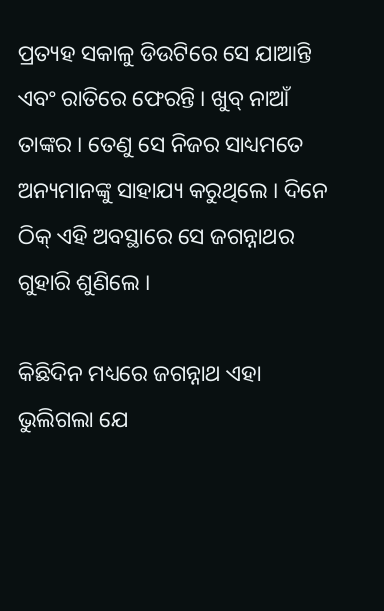ପ୍ରତ୍ୟହ ସକାଳୁ ଡିଉଟିରେ ସେ ଯାଆନ୍ତି ଏବଂ ରାତିରେ ଫେରନ୍ତି । ଖୁବ୍ ନାଆଁ ତାଙ୍କର । ତେଣୁ ସେ ନିଜର ସାଧ୍ୟମତେ ଅନ୍ୟମାନଙ୍କୁ ସାହାଯ୍ୟ କରୁଥିଲେ । ଦିନେ ଠିକ୍ ଏହି ଅବସ୍ଥାରେ ସେ ଜଗନ୍ନାଥର ଗୁହାରି ଶୁଣିଲେ ।

କିଛିଦିନ ମଧ୍ୟରେ ଜଗନ୍ନାଥ ଏହା ଭୁଲିଗଲା ଯେ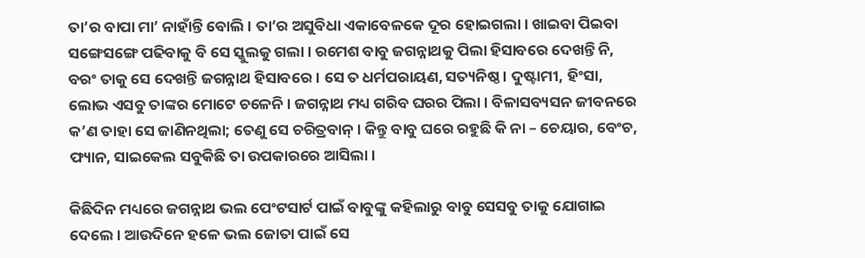ତା’ର ବାପା ମା’ ନାହାଁନ୍ତି ବୋଲି । ତା’ର ଅସୁବିଧା ଏକାବେଳକେ ଦୂର ହୋଇଗଲା । ଖାଇବା ପିଇବା ସଙ୍ଗେସଙ୍ଗେ ପଢିବାକୁ ବି ସେ ସ୍କୁଲକୁ ଗଲା । ରମେଶ ବାବୁ ଜଗନ୍ନାଥକୁ ପିଲା ହିସାବରେ ଦେଖନ୍ତି ନି, ବରଂ ତାକୁ ସେ ଦେଖନ୍ତି ଜଗନ୍ନାଥ ହିସାବରେ । ସେ ତ ଧର୍ମପରାୟଣ, ସତ୍ୟନିଷ୍ଠ । ଦୁଷ୍ଟାମୀ, ହିଂସା, ଲୋଭ ଏସବୁ ତାଙ୍କର ମୋଟେ ଚଳେନି । ଜଗନ୍ନାଥ ମଧ୍ୟ ଗରିବ ଘରର ପିଲା । ବିଳାସବ୍ୟସନ ଜୀବନରେ କ’ଣ ତାହା ସେ ଜାଣିନଥିଲା; ତେଣୁ ସେ ଚରିତ୍ରବାନ୍ । କିନ୍ତୁ ବାବୁ ଘରେ ରହୁଛି କି ନା – ଚେୟାର, ବେଂଚ, ଫ୍ୟାନ, ସାଇକେଲ ସବୁକିଛି ତା ଉପକାରରେ ଆସିଲା ।

କିଛିଦିନ ମଧ୍ୟରେ ଜଗନ୍ନାଥ ଭଲ ପେଂଟସାର୍ଟ ପାଇଁ ବାବୁଙ୍କୁ କହିଲାରୁ ବାବୁ ସେସବୁ ତାକୁ ଯୋଗାଇ ଦେଲେ । ଆଉଦିନେ ହଳେ ଭଲ ଜୋତା ପାଇଁ ସେ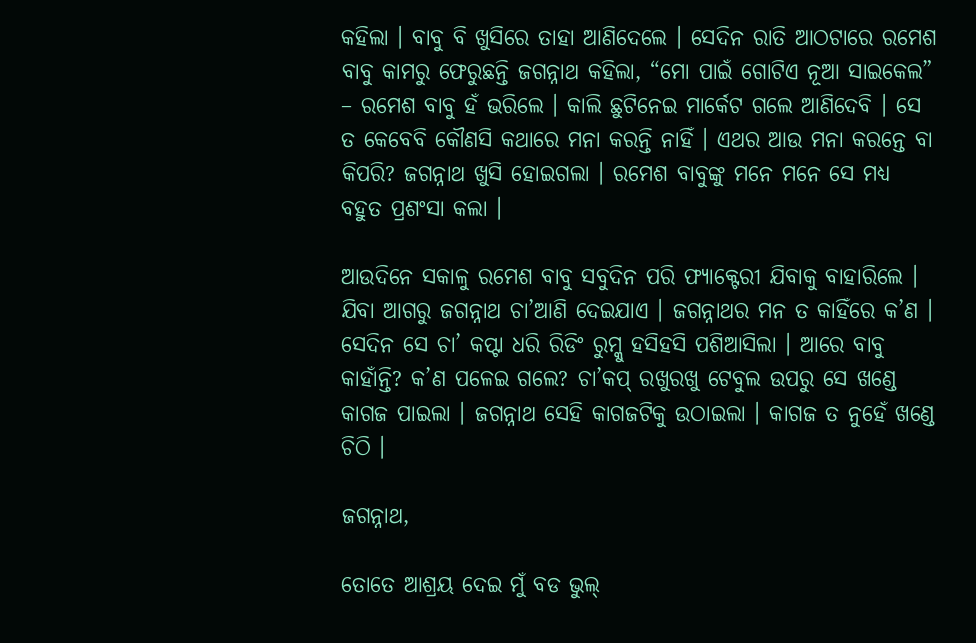କହିଲା । ବାବୁ ବି ଖୁସିରେ ତାହା ଆଣିଦେଲେ । ସେଦିନ ରାତି ଆଠଟାରେ ରମେଶ ବାବୁ କାମରୁ ଫେରୁଛନ୍ତି ଜଗନ୍ନାଥ କହିଲା, “ମୋ ପାଇଁ ଗୋଟିଏ ନୂଆ ସାଇକେଲ” – ରମେଶ ବାବୁ ହଁ ଭରିଲେ । କାଲି ଛୁଟିନେଇ ମାର୍କେଟ ଗଲେ ଆଣିଦେବି । ସେ ତ କେବେବି କୌଣସି କଥାରେ ମନା କରନ୍ତି ନାହିଁ । ଏଥର ଆଉ ମନା କରନ୍ତେ ବା କିପରି? ଜଗନ୍ନାଥ ଖୁସି ହୋଇଗଲା । ରମେଶ ବାବୁଙ୍କୁ ମନେ ମନେ ସେ ମଧ୍ୟ ବହୁତ ପ୍ରଶଂସା କଲା ।

ଆଉଦିନେ ସକାଳୁ ରମେଶ ବାବୁ ସବୁଦିନ ପରି ଫ୍ୟାକ୍ଟେରୀ ଯିବାକୁ ବାହାରିଲେ । ଯିବା ଆଗରୁ ଜଗନ୍ନାଥ ଚା’ଆଣି ଦେଇଯାଏ । ଜଗନ୍ନାଥର ମନ ତ କାହିଁରେ କ’ଣ । ସେଦିନ ସେ ଚା’ କପ୍ଟା ଧରି ରିଡିଂ ରୁମ୍କୁ ହସିହସି ପଶିଆସିଲା । ଆରେ ବାବୁ କାହାଁନ୍ତି? କ’ଣ ପଳେଇ ଗଲେ? ଚା’କପ୍ ରଖୁରଖୁ ଟେବୁଲ ଉପରୁ ସେ ଖଣ୍ଡେ କାଗଜ ପାଇଲା । ଜଗନ୍ନାଥ ସେହି କାଗଜଟିକୁ ଉଠାଇଲା । କାଗଜ ତ ନୁହେଁ ଖଣ୍ଡେ ଚିଠି ।

ଜଗନ୍ନାଥ,

ତୋତେ ଆଶ୍ରୟ ଦେଇ ମୁଁ ବଡ ଭୁଲ୍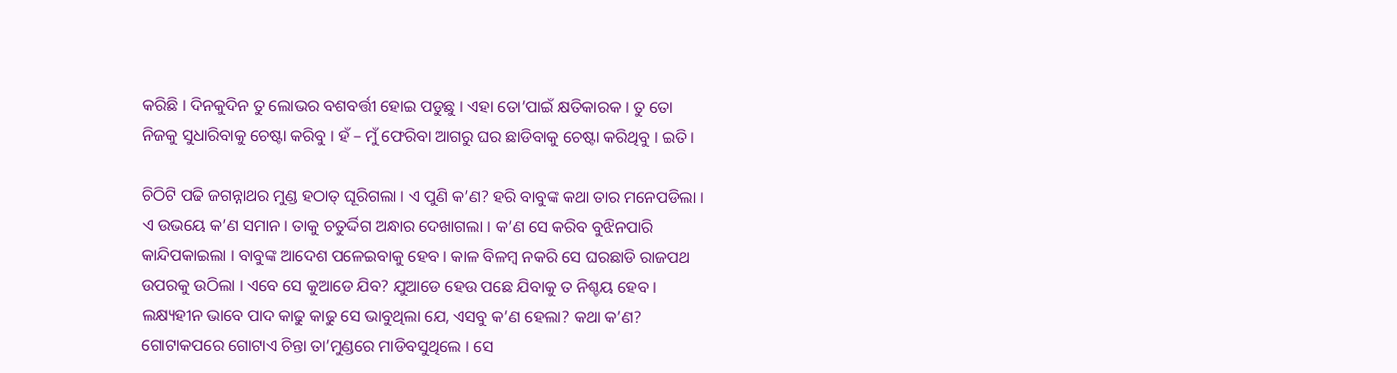କରିଛି । ଦିନକୁଦିନ ତୁ ଲୋଭର ବଶବର୍ତ୍ତୀ ହୋଇ ପଡୁଛୁ । ଏହା ତୋ’ପାଇଁ କ୍ଷତିକାରକ । ତୁ ତୋ ନିଜକୁ ସୁଧାରିବାକୁ ଚେଷ୍ଟା କରିବୁ । ହଁ – ମୁଁ ଫେରିବା ଆଗରୁ ଘର ଛାଡିବାକୁ ଚେଷ୍ଟା କରିଥିବୁ । ଇତି ।

ଚିଠିଟି ପଢି ଜଗନ୍ନାଥର ମୁଣ୍ଡ ହଠାତ୍ ଘୂରିଗଲା । ଏ ପୁଣି କ’ଣ? ହରି ବାବୁଙ୍କ କଥା ତାର ମନେପଡିଲା । ଏ ଉଭୟେ କ’ଣ ସମାନ । ତାକୁ ଚତୁର୍ଦ୍ଦିଗ ଅନ୍ଧାର ଦେଖାଗଲା । କ’ଣ ସେ କରିବ ବୁଝିନପାରି କାନ୍ଦିପକାଇଲା । ବାବୁଙ୍କ ଆଦେଶ ପଳେଇବାକୁ ହେବ । କାଳ ବିଳମ୍ବ ନକରି ସେ ଘରଛାଡି ରାଜପଥ ଉପରକୁ ଉଠିଲା । ଏବେ ସେ କୁଆଡେ ଯିବ? ଯୁଆଡେ ହେଉ ପଛେ ଯିବାକୁ ତ ନିଶ୍ଚୟ ହେବ । ଲକ୍ଷ୍ୟହୀନ ଭାବେ ପାଦ କାଢୁ କାଢୁ ସେ ଭାବୁଥିଲା ଯେ, ଏସବୁ କ’ଣ ହେଲା? କଥା କ’ଣ? ଗୋଟାକପରେ ଗୋଟାଏ ଚିନ୍ତା ତା’ମୁଣ୍ଡରେ ମାଡିବସୁଥିଲେ । ସେ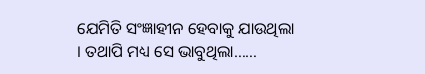ଯେମିତି ସଂଜ୍ଞାହୀନ ହେବାକୁ ଯାଉଥିଲା । ତଥାପି ମଧ୍ୟ ସେ ଭାବୁଥିଲା……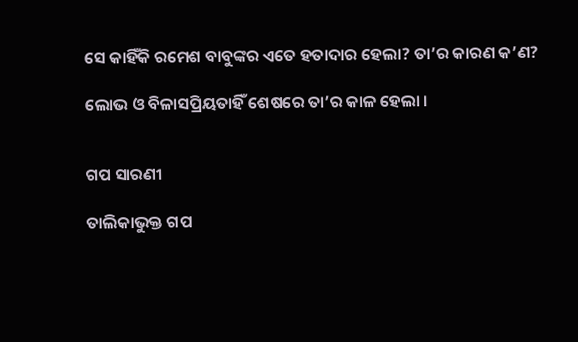ସେ କାହିଁକି ରମେଶ ବାବୁଙ୍କର ଏତେ ହତାଦାର ହେଲା? ତା’ର କାରଣ କ’ଣ?

ଲୋଭ ଓ ବିଳାସପ୍ରିୟତାହିଁ ଶେଷରେ ତା’ର କାଳ ହେଲା ।


ଗପ ସାରଣୀ

ତାଲିକାଭୁକ୍ତ ଗପ